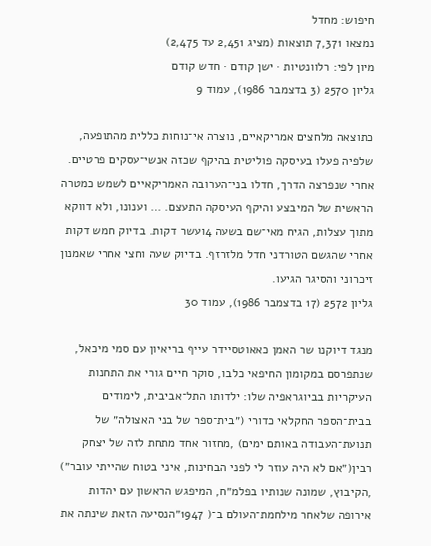חיפוש: מחדל
נמצאו 7,371 תוצאות (מציג 2,451 עד 2,475)
מיון לפי: רלוונטיות · ישן קודם · חדש קודם
גליון 2570 (3 בדצמבר 1986), עמוד 9

כתוצאה מלחצים אמריקאיים, נוצרה אי־נוחות כללית מהתופעה, שלפיה פעלו בעיסקה פוליטית בהיקף שכזה אנשי־עסקים פרטיים. אחרי שנפרצה הדרך, חדלו בני־הערובה האמריקאיים לשמש כמטרה הראשית של המיבצע והיקף העיסקה התעצם. … וענונו, ולא דווקא מתוך עצלות, הגיח מאי־שם בשעה 4ועשר דקות. בדיוק חמש דקות אחרי שהגשם הטורדני חדל מלזרזף. בדיוק שעה וחצי אחרי שאמנון זיכרוני והסיגר הגיעו.
גליון 2572 (17 בדצמבר 1986), עמוד 30

מנגד דיוקנו שר האמן כאאוטסיידר עייף בריאיון עם סמי מיכאל, שנתפרסם במקומון החיפאי כלבו, סוקר חיים גורי את התחנות העיקריות בביוגראפיה שלו: ילדותו התל־אביבית, לימודים בבית־הספר החקלאי כדורי (״בית־ספר של בני האצולה״ של תנועת־העבודה באותם ימים) ,מחזור אחד מתחת לזה של יצחק רבין(״אם לא היה עוזר לי לפני הבחינות, איני בטוח שהייתי עובר״) ,הקיבוץ, שמונה שנותיו בפלמ״ח, המיפגש הראשון עם יהדות אירופה שלאחר מילחמת־העולם ב־( 1947״הנסיעה הזאת שינתה את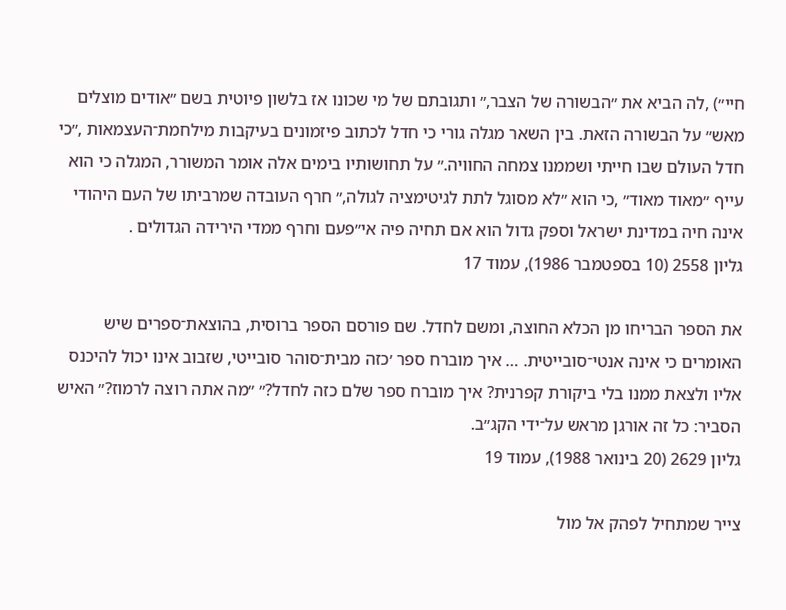חיי״) ,לה הביא את ״הבשורה של הצבר,״ ותגובתם של מי שכונו אז בלשון פיוטית בשם ״אודים מוצלים מאש״ על הבשורה הזאת. בין השאר מגלה גורי כי חדל לכתוב פיזמונים בעיקבות מילחמת־העצמאות ,״כי חדל העולם שבו חייתי ושממנו צמחה החוויה.״ על תחושותיו בימים אלה אומר המשורר, המגלה כי הוא עייף ״מאוד מאוד״ ,כי הוא ״לא מסוגל לתת לגיטימציה לגולה,״ חרף העובדה שמרביתו של העם היהודי אינה חיה במדינת ישראל וספק גדול הוא אם תחיה פיה אי״פעם וחרף ממדי הירידה הגדולים .
גליון 2558 (10 בספטמבר 1986), עמוד 17

את הספר הבריחו מן הכלא החוצה, ומשם לחדל. שם פורסם הספר ברוסית, בהוצאת־ספרים שיש האומרים כי אינה אנטי־סובייטית. … איך מוברח ספר ׳כזה מבית־סוהר סובייטי, שזבוב אינו יכול להיכנס אליו ולצאת ממנו בלי ביקורת קפרנית? איך מוברח ספר שלם כזה לחדל?״ ״מה אתה רוצה לרמוז?״ האיש הסביר: כל זה אורגן מראש על־ידי הקג״ב.
גליון 2629 (20 בינואר 1988), עמוד 19

צייר שמתחיל לפהק אל מול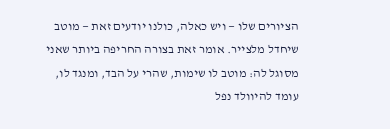הציורים שלו — ויש כאלה, כולנו יודעים זאת — מוטב שיחדל מלצייר. אומר זאת בצורה החריפה ביותר שאני מסוגל לה: מוטב לו שימות, שהרי על הבד, ומנגד לו, עומד להיוולד נפל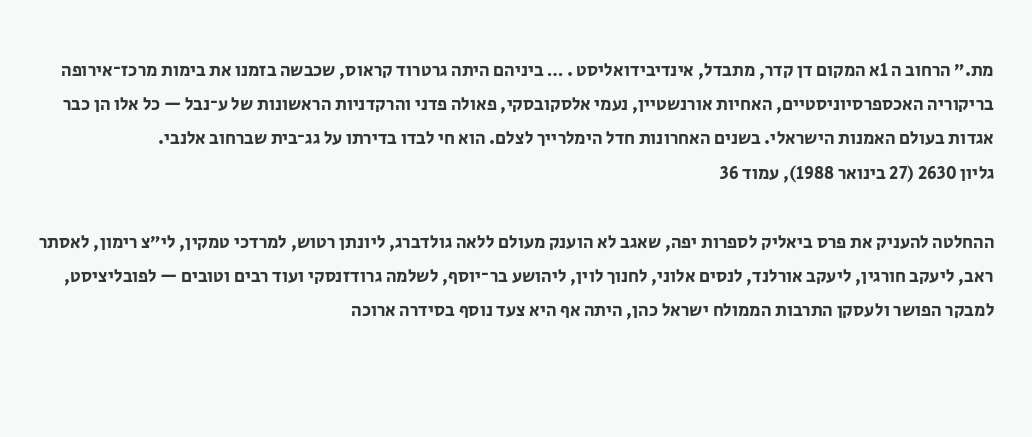מת.״ הרחוב ה 1א המקום דן קדר, מתבדל, אינדיבידואליסט . … ביניהם היתה גרטרוד קראוס, שכבשה בזמנו את בימות מרכז־אירופה בריקוריה האכספרסיוניסטיים, האחיות אורנשטיין, נעמי אלסקובסקי, פאולה פדני והרקדניות הראשונות של ע־נבל — כל אלו הן כבר אגדות בעולם האמנות הישראלי. בשנים האחרונות חדל הימלרייך לצלם. הוא חי לבדו בדירתו על גג־בית שברחוב אלנבי.
גליון 2630 (27 בינואר 1988), עמוד 36

ההחלטה להעניק את פרס ביאליק לספרות יפה, שאגב לא הוענק מעולם ללאה גולדברג, ליונתן רטוש, למרדכי טמקין, לי״צ רימון, לאסתר ראב, ליעקב חורגין, ליעקב אורלנד, לנסים אלוני, לחנוך לוין, ליהושע בר־יוסף, לשלמה גרודזנסקי ועוד רבים וטובים — לפובליציסט, למבקר הפושר ולעסקן התרבות הממולח ישראל כהן, היתה אף היא צעד נוסף בסידרה ארוכה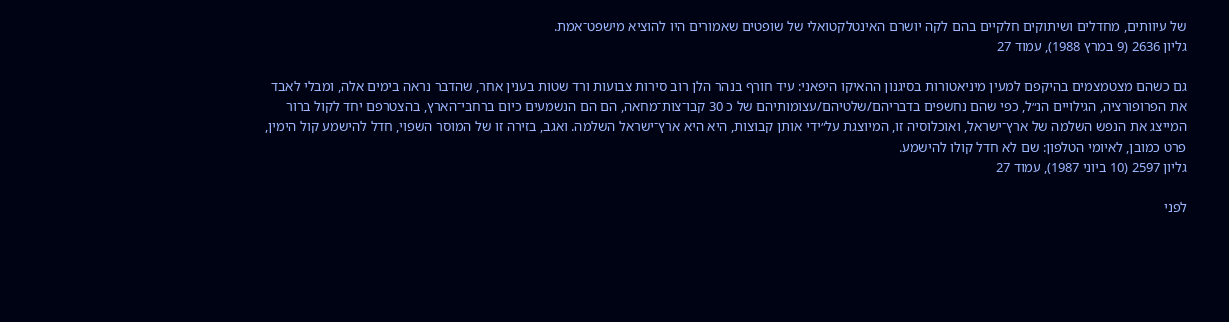של עיוותים, מחדלים ושיתוקים חלקיים בהם לקה יושרם האינטלקטואלי של שופטים שאמורים היו להוציא מישפט־אמת.
גליון 2636 (9 במרץ 1988), עמוד 27

גם כשהם מצטמצמים בהיקפם למעין מיניאטורות בסיגנון ההאיקו היפאני: עיד חורף בנהר הלן רוב סירות צבועות ורד שטות בענין אחר, שהדבר נראה בימים אלה, ומבלי לאבד את הפרופורציה, הגילויים הנ״ל, כפי שהם נחשפים בדבריהם/שלטיהם/עצומותיהם של כ 30 קבו־צות־מחאה, הם הם הנשמעים כיום ברחבי־הארץ, בהצטרפם יחד לקול ברור המייצג את הנפש השלמה של ארץ־ישראל, ואוכלוסיה זו, המיוצגת על״ידי אותן קבוצות, היא היא ארץ־ישראל השלמה. ואגב, בזירה זו של המוסר השפוי, חדל להישמע קול הימין, פרט כמובן, לאיומי הטלפון: שם לא חדל קולו להישמע.
גליון 2597 (10 ביוני 1987), עמוד 27

לפני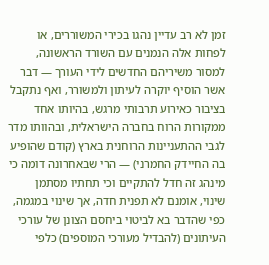זמן לא רב עדיין נהגו בכירי המשוררים, או לפחות אלה הנמנים עם השורד הראשונה, למסור משיריהם החדשים לידי העורך — דבר אשר הוסיף יוקרה לעיתון ולמשורר, ואף נתקבל בציבור כאירוע תרבותי מרגש, בהיותו אחד ממקורות הרוח בחברה הישראלית, ובהוותו מדר לגבי ההתעניינות הרוחנית בארץ (קודם שהופיע בה החיידק החמרני) — הרי שבאחרונה דומה כי מינהג זה חדל להתקיים וכי תחתיו מסתמן שינוי, אומנם לא תפנית חדה, אך שינוי במגמה, כפי שהדבר בא לביטוי ביחסם הצונן של עורכי העיתונים (להבדיל מעורכי המוספים) כלפי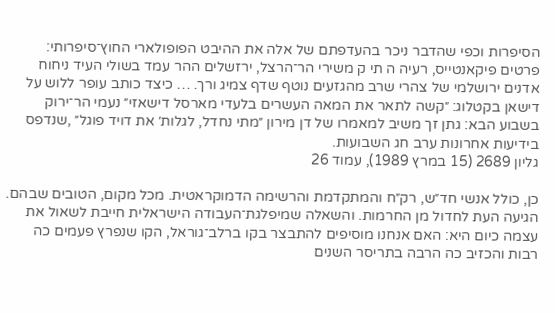הסיפרות וכפי שהדבר ניכר בהעדפתם של אלה את ההיבט הפופולארי החוץ־סיפרותי: פרטים פיקאנטייס, רעיה ה תי ק משירי הר־הרצל, ירזשלים ההר עמד בשולי העיד ניחוח אדנים ירושלמי של צהרי שרב מהגזעים נוטף שדף צמיג ורך. … כיצד כותב עופר ללוש על דישאן בקטלוג: ״קשה לתאר את המאה העשרים בלעדי מארסל דישאזי״ נעמי הר־ירוק בשבוע הבא: גתן זך משיב למאמרו של דן מירון ״מתי נחדל, לגלות׳ את דויד פוגל״ ,שנדפס בידיעות אחרונות ערב חג השבועות.
גליון 2689 (15 במרץ 1989), עמוד 26

כן, כולל אנשי חד״ש, רק״ח והמתקדמת והרשימה הדמוקראטית. מכל מקום, הטובים שבהם. הגיעה העת לחדול מן החרמות. והשאלה שמיפלגת־העבודה הישראלית חייבת לשאול את עצמה כיום היא: האם אנחנו מוסיפים להתבצר בקו ברלב־גוראל, הקו שנפרץ פעמים כה רבות והכזיב כה הרבה בתריסר השנים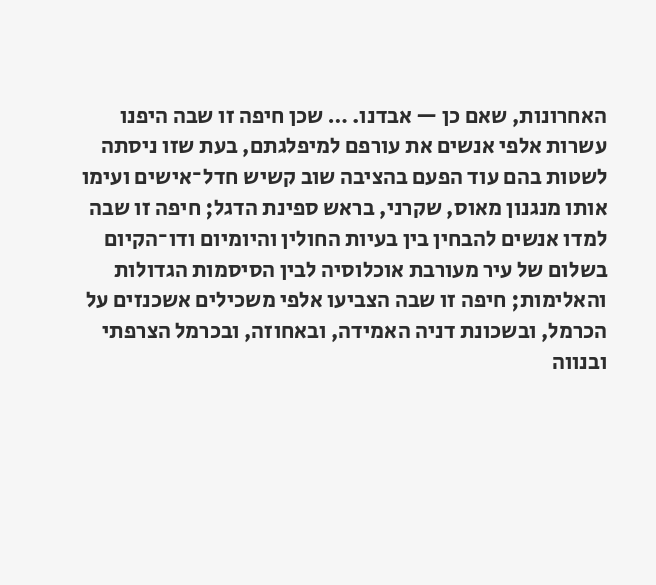האחרונות, שאם כן — אבדנו. … שכן חיפה זו שבה היפנו עשרות אלפי אנשים את עורפם למיפלגתם, בעת שזו ניסתה לשטות בהם עוד הפעם בהציבה שוב קשיש חדל־אישים ועימו אותו מנגנון מאוס, שקרני, בראש ספינת הדגל; חיפה זו שבה למדו אנשים להבחין בין בעיות החולין והיומיום ודו־הקיום בשלום של עיר מעורבת אוכלוסיה לבין הסיסמות הגדולות והאלימות; חיפה זו שבה הצביעו אלפי משכילים אשכנזים על הכרמל, ובשכונת דניה האמידה, ובאחוזה, ובכרמל הצרפתי ובנווה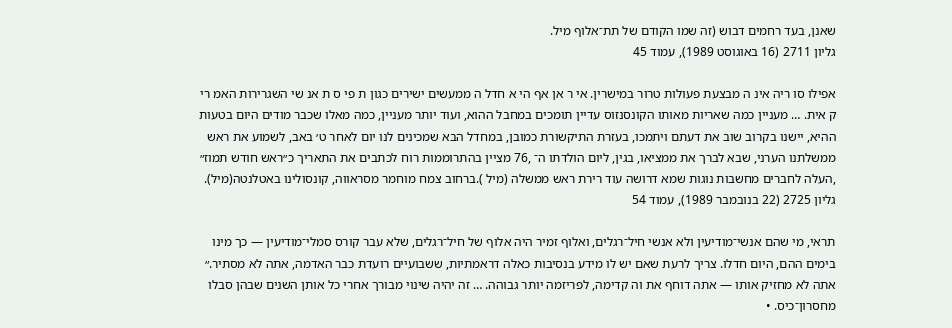שאנן, בעד רחמים דבוש (זה שמו הקודם של תת־אלוף מיל.
גליון 2711 (16 באוגוסט 1989), עמוד 45

אפילו סו ריה אינ ה מבצעת פעולות טרור במישרין. אי ר אן אף הי א חדל ה ממעשים ישירים כגון ת פי ס ת אנ שי השגרירות האמ רי ק אית. … מעניין כמה שאריות מאותו הקונסנזוס עדיין תומכים במחבל ההוא, ועוד יותר מעניין, כמה מאלו שכבר מודים היום בטעות ההיא, יישנו בקרוב שוב את דעתם ויתמכו, בעזרת התיקשורת כמובן, במחדל הבא שמכינים לנו יום לאחר ט׳ באב, לשמוע את ראש ממשלתנו הערני, שבא לברך את ממציאו, בגין, ליום הולדתו ה־ ,76 מציין בהתרוממות רוח לכתבים את התאריך כ״ראש חודש תמוז״ ,העלה לחברים מחשבות נוגות שמא דרושה עוד רירת ראש ממשלה (מיל ).ברחוב צמח מוחמר מסראווה, קונסולינו באטלנטה(מיל).
גליון 2725 (22 בנובמבר 1989), עמוד 54

תראי, מי שהם אנשי־מודיעין ולא אנשי חיל־רגלים, ואלוף זמיר היה אלוף של חיל־רגלים, שלא עבר קורס סמלי־מודיעין — כך מינו בימים ההם, היום חדלו. צריך לרעת שאם יש לו מידע בנסיבות כאלה דראמתיות, ששבועיים רועדת כבר האדמה, אתה לא מסתיר.״ אתה לא מחזיק אותו — אתה דוחף את וה קדימה, לפריזמה יותר גבוהה. … זה יהיה שינוי מבורך אחרי כל אותן השנים שבהן סבלו מחסרון־כיס. •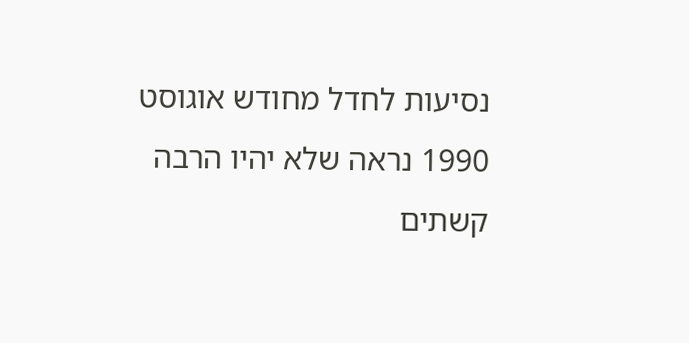נסיעות לחדל מחודש אוגוסט 1990 נראה שלא יהיו הרבה קשתים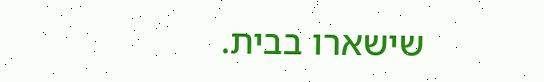שישארו בבית.